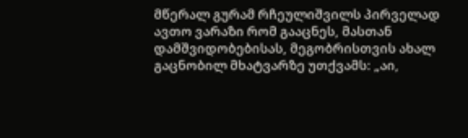მწერალ გურამ რჩეულიშვილს პირველად ავთო ვარაზი რომ გააცნეს, მასთან დამშვიდობებისას, მეგობრისთვის ახალ გაცნობილ მხატვარზე უთქვამს: „აი,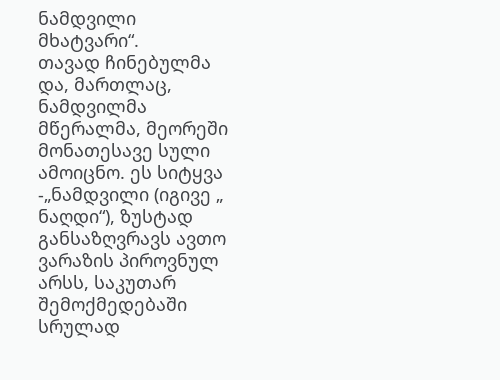ნამდვილი მხატვარი“.
თავად ჩინებულმა და, მართლაც, ნამდვილმა მწერალმა, მეორეში მონათესავე სული ამოიცნო. ეს სიტყვა -„ნამდვილი (იგივე „ ნაღდი“), ზუსტად განსაზღვრავს ავთო ვარაზის პიროვნულ არსს, საკუთარ შემოქმედებაში სრულად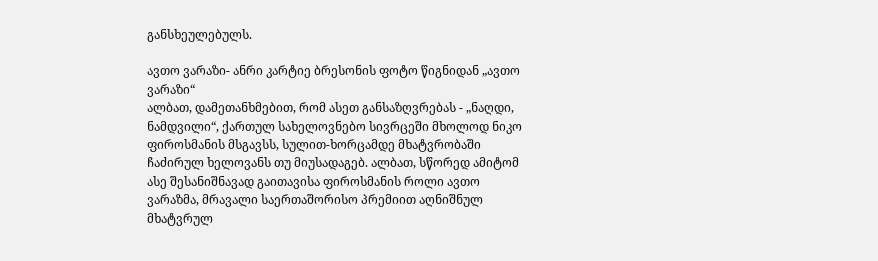განსხეულებულს.

ავთო ვარაზი- ანრი კარტიე ბრესონის ფოტო წიგნიდან „ავთო ვარაზი“
ალბათ, დამეთანხმებით, რომ ასეთ განსაზღვრებას - „ნაღდი, ნამდვილი“, ქართულ სახელოვნებო სივრცეში მხოლოდ ნიკო ფიროსმანის მსგავსს, სულით-ხორცამდე მხატვრობაში ჩაძირულ ხელოვანს თუ მიუსადაგებ. ალბათ, სწორედ ამიტომ ასე შესანიშნავად გაითავისა ფიროსმანის როლი ავთო ვარაზმა, მრავალი საერთაშორისო პრემიით აღნიშნულ მხატვრულ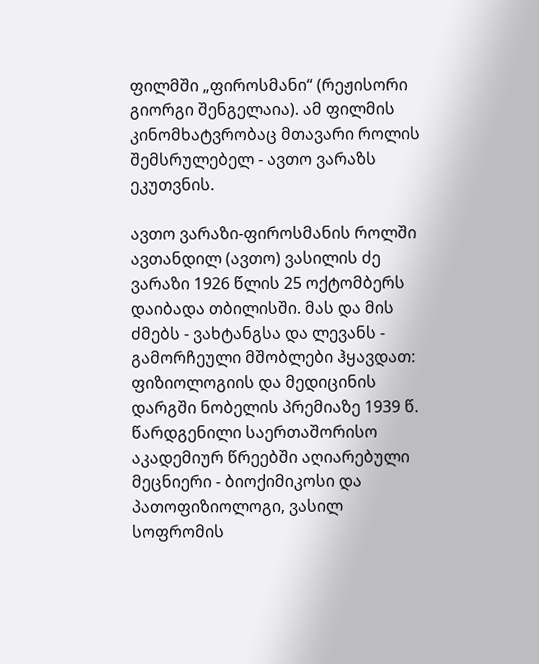ფილმში „ფიროსმანი“ (რეჟისორი გიორგი შენგელაია). ამ ფილმის კინომხატვრობაც მთავარი როლის შემსრულებელ - ავთო ვარაზს ეკუთვნის.

ავთო ვარაზი-ფიროსმანის როლში
ავთანდილ (ავთო) ვასილის ძე ვარაზი 1926 წლის 25 ოქტომბერს დაიბადა თბილისში. მას და მის ძმებს - ვახტანგსა და ლევანს - გამორჩეული მშობლები ჰყავდათ: ფიზიოლოგიის და მედიცინის დარგში ნობელის პრემიაზე 1939 წ. წარდგენილი საერთაშორისო აკადემიურ წრეებში აღიარებული მეცნიერი - ბიოქიმიკოსი და პათოფიზიოლოგი, ვასილ სოფრომის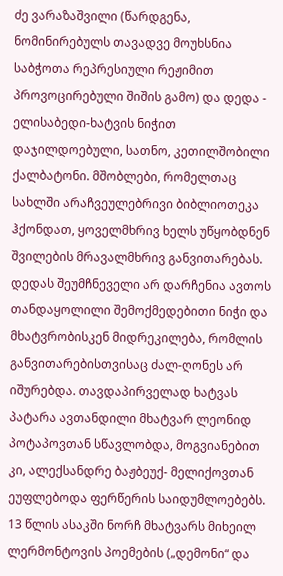ძე ვარაზაშვილი (წარდგენა, ნომინირებულს თავადვე მოუხსნია საბჭოთა რეპრესიული რეჟიმით პროვოცირებული შიშის გამო) და დედა - ელისაბედი-ხატვის ნიჭით დაჯილდოებული, სათნო, კეთილშობილი ქალბატონი. მშობლები, რომელთაც სახლში არაჩვეულებრივი ბიბლიოთეკა ჰქონდათ, ყოველმხრივ ხელს უწყობდნენ შვილების მრავალმხრივ განვითარებას. დედას შეუმჩნეველი არ დარჩენია ავთოს თანდაყოლილი შემოქმედებითი ნიჭი და მხატვრობისკენ მიდრეკილება, რომლის განვითარებისთვისაც ძალ-ღონეს არ იშურებდა. თავდაპირველად ხატვას პატარა ავთანდილი მხატვარ ლეონიდ პოტაპოვთან სწავლობდა, მოგვიანებით კი, ალექსანდრე ბაჟბეუქ- მელიქოვთან ეუფლებოდა ფერწერის საიდუმლოებებს. 13 წლის ასაკში ნორჩ მხატვარს მიხეილ ლერმონტოვის პოემების („დემონი“ და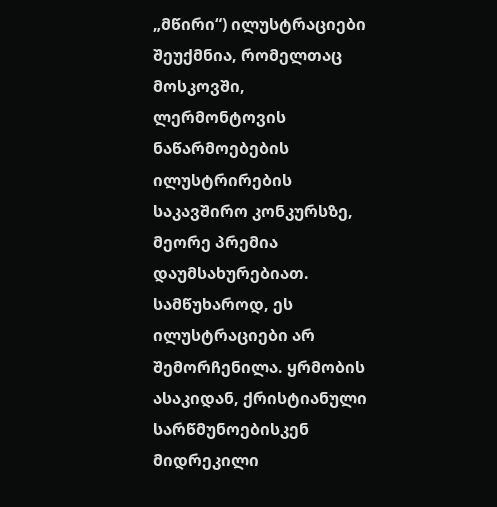„მწირი“) ილუსტრაციები შეუქმნია, რომელთაც მოსკოვში, ლერმონტოვის ნაწარმოებების ილუსტრირების საკავშირო კონკურსზე, მეორე პრემია დაუმსახურებიათ. სამწუხაროდ, ეს ილუსტრაციები არ შემორჩენილა. ყრმობის ასაკიდან, ქრისტიანული სარწმუნოებისკენ მიდრეკილი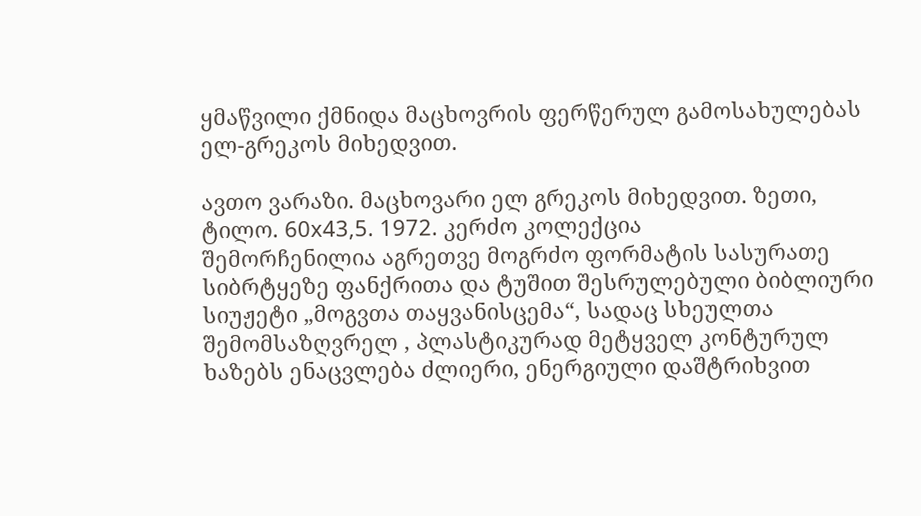ყმაწვილი ქმნიდა მაცხოვრის ფერწერულ გამოსახულებას ელ-გრეკოს მიხედვით.

ავთო ვარაზი. მაცხოვარი ელ გრეკოს მიხედვით. ზეთი, ტილო. 60x43,5. 1972. კერძო კოლექცია
შემორჩენილია აგრეთვე მოგრძო ფორმატის სასურათე სიბრტყეზე ფანქრითა და ტუშით შესრულებული ბიბლიური სიუჟეტი „მოგვთა თაყვანისცემა“, სადაც სხეულთა შემომსაზღვრელ , პლასტიკურად მეტყველ კონტურულ ხაზებს ენაცვლება ძლიერი, ენერგიული დაშტრიხვით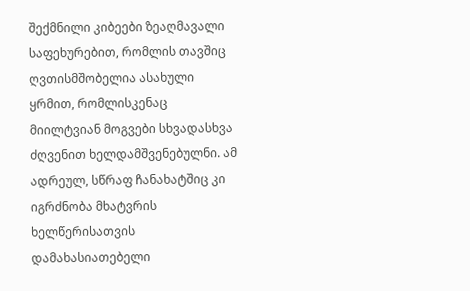შექმნილი კიბეები ზეაღმავალი საფეხურებით, რომლის თავშიც ღვთისმშობელია ასახული ყრმით, რომლისკენაც მიილტვიან მოგვები სხვადასხვა ძღვენით ხელდამშვენებულნი. ამ ადრეულ, სწრაფ ჩანახატშიც კი იგრძნობა მხატვრის ხელწერისათვის დამახასიათებელი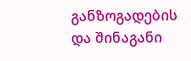განზოგადების და შინაგანი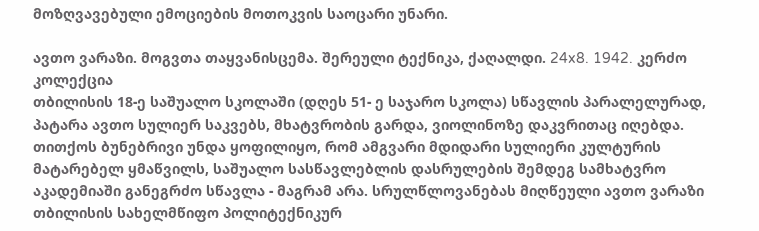მოზღვავებული ემოციების მოთოკვის საოცარი უნარი.

ავთო ვარაზი. მოგვთა თაყვანისცემა. შერეული ტექნიკა, ქაღალდი. 24x8. 1942. კერძო კოლექცია
თბილისის 18-ე საშუალო სკოლაში (დღეს 51- ე საჯარო სკოლა) სწავლის პარალელურად, პატარა ავთო სულიერ საკვებს, მხატვრობის გარდა, ვიოლინოზე დაკვრითაც იღებდა. თითქოს ბუნებრივი უნდა ყოფილიყო, რომ ამგვარი მდიდარი სულიერი კულტურის მატარებელ ყმაწვილს, საშუალო სასწავლებლის დასრულების შემდეგ სამხატვრო აკადემიაში განეგრძო სწავლა - მაგრამ არა. სრულწლოვანებას მიღწეული ავთო ვარაზი თბილისის სახელმწიფო პოლიტექნიკურ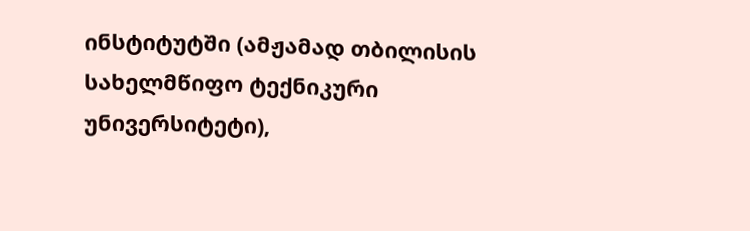ინსტიტუტში (ამჟამად თბილისის სახელმწიფო ტექნიკური უნივერსიტეტი),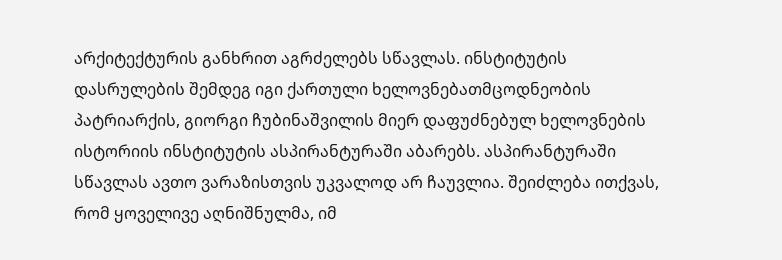არქიტექტურის განხრით აგრძელებს სწავლას. ინსტიტუტის დასრულების შემდეგ იგი ქართული ხელოვნებათმცოდნეობის პატრიარქის, გიორგი ჩუბინაშვილის მიერ დაფუძნებულ ხელოვნების ისტორიის ინსტიტუტის ასპირანტურაში აბარებს. ასპირანტურაში სწავლას ავთო ვარაზისთვის უკვალოდ არ ჩაუვლია. შეიძლება ითქვას, რომ ყოველივე აღნიშნულმა, იმ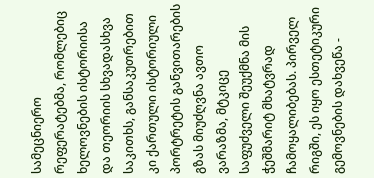სამეცნიერო რეფერატებმა, რომლებიც ხელოვნების ისტორიისა და თეორიის სხვადასხვა საკითხს, განსაკუთრებით კი ქართული ისტორიული პორტრეტის განვითარების გზას მიუძღვნა ავთო ვარაზმა, მტკიცე საფუძველი შეუქმნა მის ჭეშმარიტ მხატვრად ჩამოყალიბებას. პირველ რიგში, ეს იყო ესთეტიკური გემოვნების დახვეწა -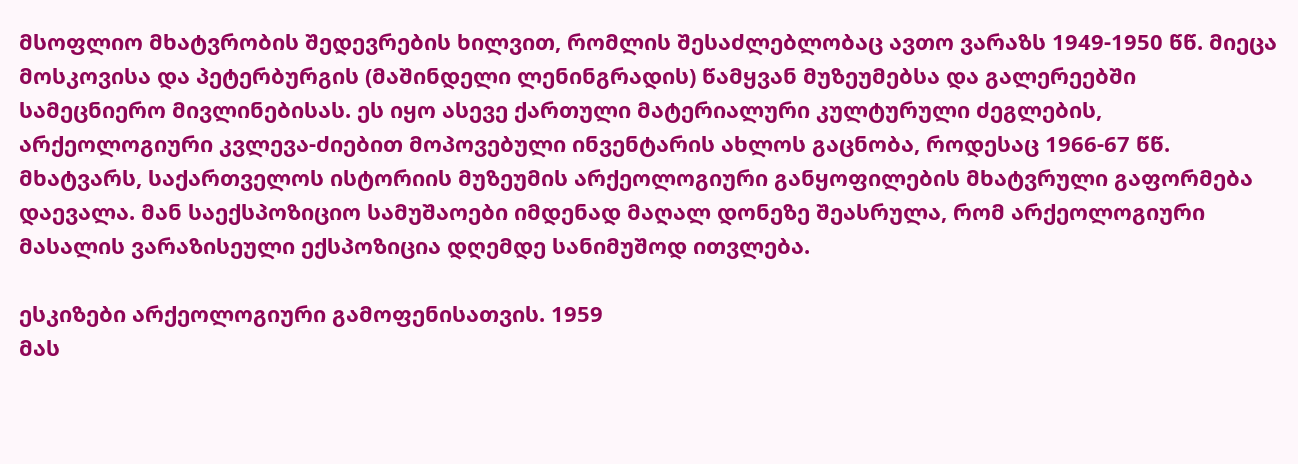მსოფლიო მხატვრობის შედევრების ხილვით, რომლის შესაძლებლობაც ავთო ვარაზს 1949-1950 წწ. მიეცა მოსკოვისა და პეტერბურგის (მაშინდელი ლენინგრადის) წამყვან მუზეუმებსა და გალერეებში სამეცნიერო მივლინებისას. ეს იყო ასევე ქართული მატერიალური კულტურული ძეგლების, არქეოლოგიური კვლევა-ძიებით მოპოვებული ინვენტარის ახლოს გაცნობა, როდესაც 1966-67 წწ. მხატვარს, საქართველოს ისტორიის მუზეუმის არქეოლოგიური განყოფილების მხატვრული გაფორმება დაევალა. მან საექსპოზიციო სამუშაოები იმდენად მაღალ დონეზე შეასრულა, რომ არქეოლოგიური მასალის ვარაზისეული ექსპოზიცია დღემდე სანიმუშოდ ითვლება.

ესკიზები არქეოლოგიური გამოფენისათვის. 1959
მას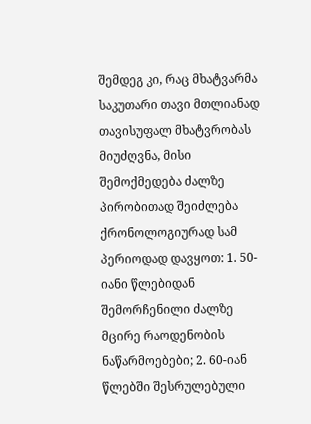შემდეგ კი, რაც მხატვარმა საკუთარი თავი მთლიანად თავისუფალ მხატვრობას მიუძღვნა, მისი შემოქმედება ძალზე პირობითად შეიძლება ქრონოლოგიურად სამ პერიოდად დავყოთ: 1. 50-იანი წლებიდან შემორჩენილი ძალზე მცირე რაოდენობის ნაწარმოებები; 2. 60-იან წლებში შესრულებული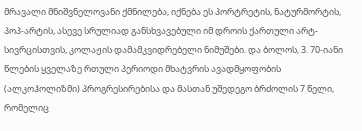მრავალი მნიშვნელოვანი ქმნილება, იქნება ეს პორტრეტის, ნატურმორტის, პოპ-არტის, ასევე სრულიად განსხვავებული იმ დროის ქართული არტ-სივრცისთვის, კოლაჟის დამამკვიდრებელი ნიმუშები. და ბოლოს, 3. 70-იანი წლების ყველაზე რთული პერიოდი მხატვრის ავადმყოფობის (ალკოჰოლიზმი) პროგრესირებისა და მასთან უშედეგო ბრძოლის 7 წელი, რომელიც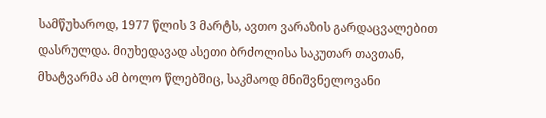სამწუხაროდ, 1977 წლის 3 მარტს, ავთო ვარაზის გარდაცვალებით დასრულდა. მიუხედავად ასეთი ბრძოლისა საკუთარ თავთან, მხატვარმა ამ ბოლო წლებშიც, საკმაოდ მნიშვნელოვანი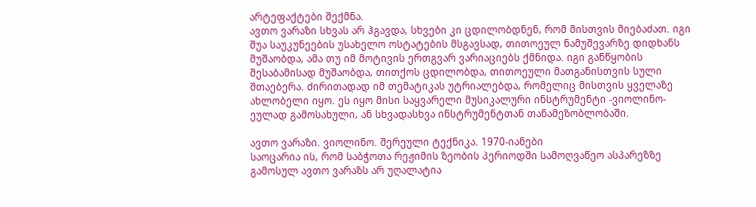არტეფაქტები შექმნა.
ავთო ვარაზი სხვას არ ჰგავდა, სხვები კი ცდილობდნენ, რომ მისთვის მიებაძათ. იგი შუა საუკუნეების უსახელო ოსტატების მსგავსად, თითოეულ ნამუშევარზე დიდხანს მუშაობდა, ამა თუ იმ მოტივის ერთგვარ ვარიაციებს ქმნიდა. იგი განწყობის შესაბამისად მუშაობდა, თითქოს ცდილობდა, თითოეული მათგანისთვის სული შთაებერა. ძირითადად იმ თემატიკას უტრიალებდა, რომელიც მისთვის ყველაზე ახლობელი იყო. ეს იყო მისი საყვარელი მუსიკალური ინსტრუმენტი -ვიოლინო- ეულად გამოსახული, ან სხვადასხვა ინსტრუმენტთან თანამეზობლობაში.

ავთო ვარაზი. ვიოლინო. შერეული ტექნიკა. 1970-იანები
საოცარია ის, რომ საბჭოთა რეჟიმის ზეობის პერიოდში სამოღვაწეო ასპარეზზე გამოსულ ავთო ვარაზს არ უღალატია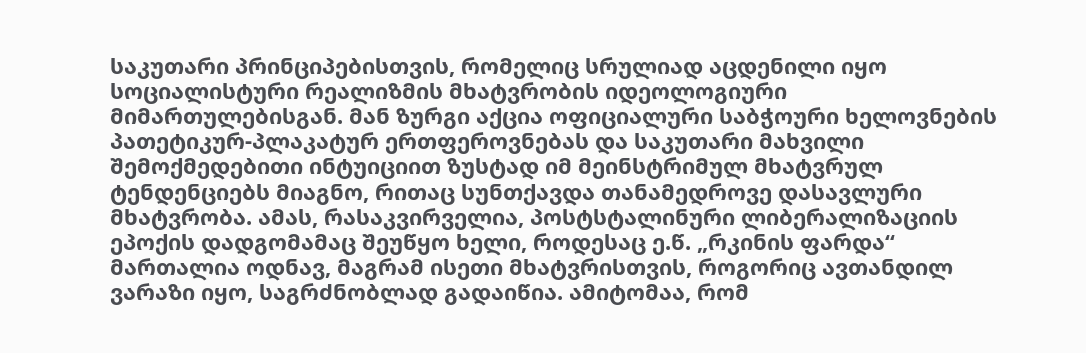საკუთარი პრინციპებისთვის, რომელიც სრულიად აცდენილი იყო სოციალისტური რეალიზმის მხატვრობის იდეოლოგიური მიმართულებისგან. მან ზურგი აქცია ოფიციალური საბჭოური ხელოვნების პათეტიკურ-პლაკატურ ერთფეროვნებას და საკუთარი მახვილი შემოქმედებითი ინტუიციით ზუსტად იმ მეინსტრიმულ მხატვრულ ტენდენციებს მიაგნო, რითაც სუნთქავდა თანამედროვე დასავლური მხატვრობა. ამას, რასაკვირველია, პოსტსტალინური ლიბერალიზაციის ეპოქის დადგომამაც შეუწყო ხელი, როდესაც ე.წ. „რკინის ფარდა“ მართალია ოდნავ, მაგრამ ისეთი მხატვრისთვის, როგორიც ავთანდილ ვარაზი იყო, საგრძნობლად გადაიწია. ამიტომაა, რომ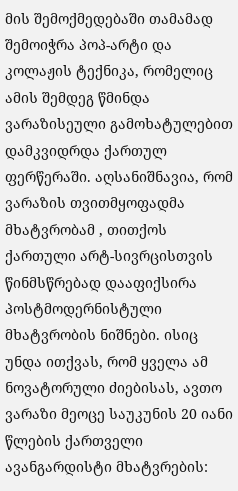მის შემოქმედებაში თამამად შემოიჭრა პოპ-არტი და კოლაჟის ტექნიკა, რომელიც ამის შემდეგ წმინდა ვარაზისეული გამოხატულებით დამკვიდრდა ქართულ ფერწერაში. აღსანიშნავია, რომ ვარაზის თვითმყოფადმა მხატვრობამ , თითქოს ქართული არტ-სივრცისთვის წინმსწრებად დააფიქსირა პოსტმოდერნისტული მხატვრობის ნიშნები. ისიც უნდა ითქვას, რომ ყველა ამ ნოვატორული ძიებისას, ავთო ვარაზი მეოცე საუკუნის 20 იანი წლების ქართველი ავანგარდისტი მხატვრების: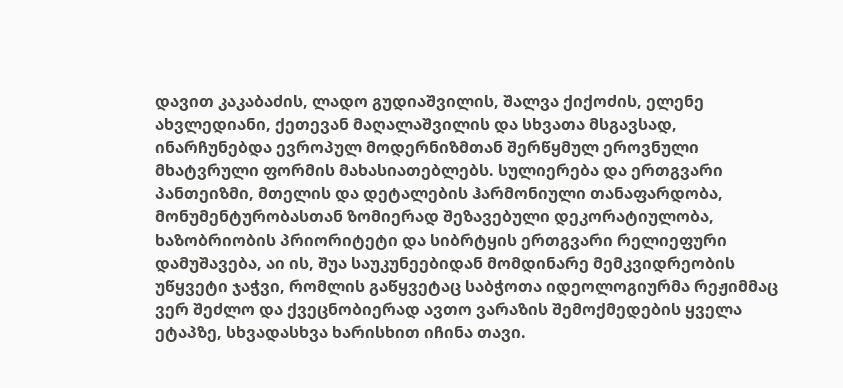დავით კაკაბაძის, ლადო გუდიაშვილის, შალვა ქიქოძის, ელენე ახვლედიანი, ქეთევან მაღალაშვილის და სხვათა მსგავსად, ინარჩუნებდა ევროპულ მოდერნიზმთან შერწყმულ ეროვნული მხატვრული ფორმის მახასიათებლებს. სულიერება და ერთგვარი პანთეიზმი, მთელის და დეტალების ჰარმონიული თანაფარდობა, მონუმენტურობასთან ზომიერად შეზავებული დეკორატიულობა, ხაზობრიობის პრიორიტეტი და სიბრტყის ერთგვარი რელიეფური დამუშავება, აი ის, შუა საუკუნეებიდან მომდინარე მემკვიდრეობის უწყვეტი ჯაჭვი, რომლის გაწყვეტაც საბჭოთა იდეოლოგიურმა რეჟიმმაც ვერ შეძლო და ქვეცნობიერად ავთო ვარაზის შემოქმედების ყველა ეტაპზე, სხვადასხვა ხარისხით იჩინა თავი.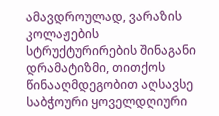ამავდროულად, ვარაზის კოლაჟების სტრუქტურირების შინაგანი დრამატიზმი, თითქოს წინააღმდეგობით აღსავსე საბჭოური ყოველდღიური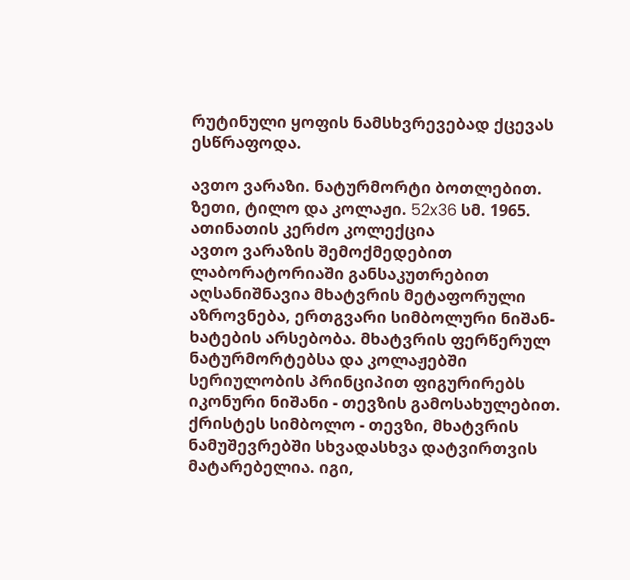რუტინული ყოფის ნამსხვრევებად ქცევას ესწრაფოდა.

ავთო ვარაზი. ნატურმორტი ბოთლებით. ზეთი, ტილო და კოლაჟი. 52x36 სმ. 1965. ათინათის კერძო კოლექცია
ავთო ვარაზის შემოქმედებით ლაბორატორიაში განსაკუთრებით აღსანიშნავია მხატვრის მეტაფორული აზროვნება, ერთგვარი სიმბოლური ნიშან-ხატების არსებობა. მხატვრის ფერწერულ ნატურმორტებსა და კოლაჟებში სერიულობის პრინციპით ფიგურირებს იკონური ნიშანი - თევზის გამოსახულებით. ქრისტეს სიმბოლო - თევზი, მხატვრის ნამუშევრებში სხვადასხვა დატვირთვის მატარებელია. იგი,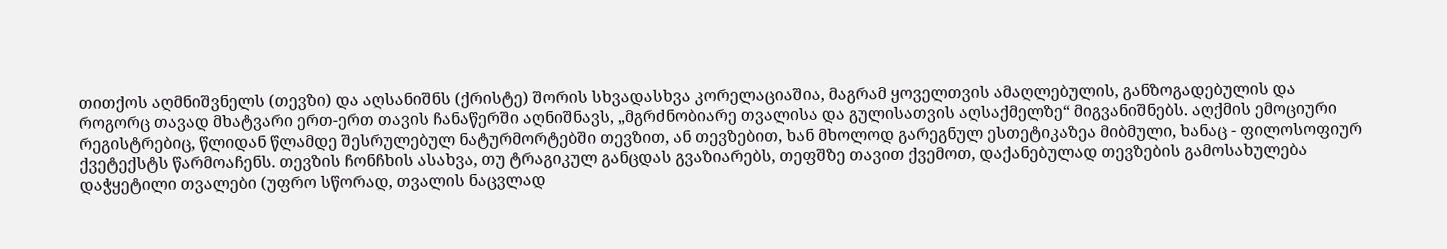თითქოს აღმნიშვნელს (თევზი) და აღსანიშნს (ქრისტე) შორის სხვადასხვა კორელაციაშია, მაგრამ ყოველთვის ამაღლებულის, განზოგადებულის და როგორც თავად მხატვარი ერთ-ერთ თავის ჩანაწერში აღნიშნავს, „მგრძნობიარე თვალისა და გულისათვის აღსაქმელზე“ მიგვანიშნებს. აღქმის ემოციური რეგისტრებიც, წლიდან წლამდე შესრულებულ ნატურმორტებში თევზით, ან თევზებით, ხან მხოლოდ გარეგნულ ესთეტიკაზეა მიბმული, ხანაც - ფილოსოფიურ ქვეტექსტს წარმოაჩენს. თევზის ჩონჩხის ასახვა, თუ ტრაგიკულ განცდას გვაზიარებს, თეფშზე თავით ქვემოთ, დაქანებულად თევზების გამოსახულება დაჭყეტილი თვალები (უფრო სწორად, თვალის ნაცვლად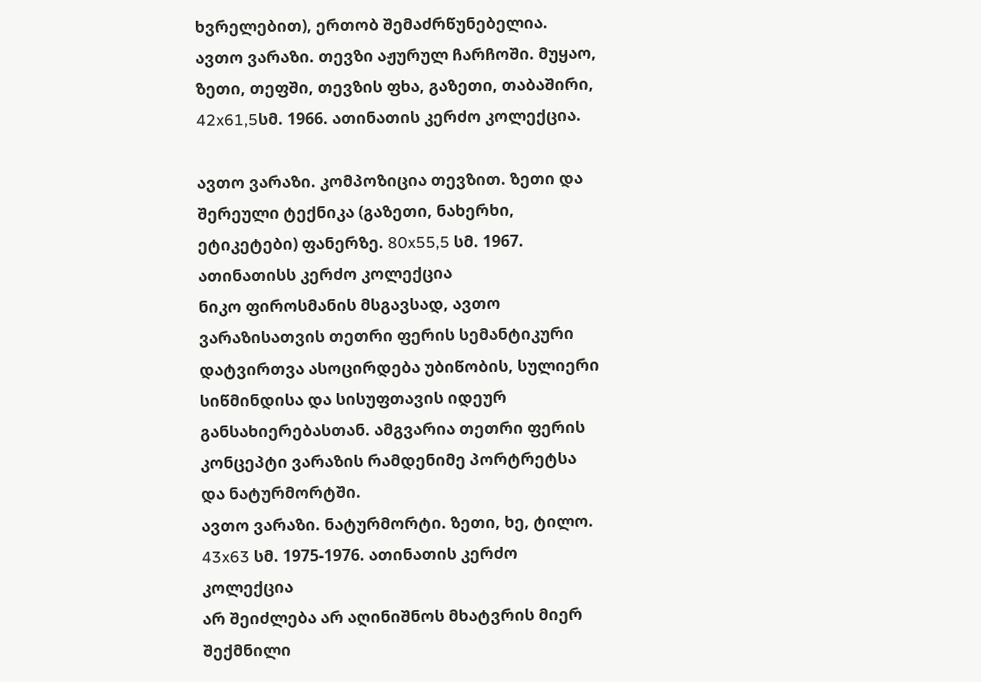ხვრელებით), ერთობ შემაძრწუნებელია.
ავთო ვარაზი. თევზი აჟურულ ჩარჩოში. მუყაო, ზეთი, თეფში, თევზის ფხა, გაზეთი, თაბაშირი, 42x61,5სმ. 1966. ათინათის კერძო კოლექცია.

ავთო ვარაზი. კომპოზიცია თევზით. ზეთი და შერეული ტექნიკა (გაზეთი, ნახერხი, ეტიკეტები) ფანერზე. 80x55,5 სმ. 1967. ათინათისს კერძო კოლექცია
ნიკო ფიროსმანის მსგავსად, ავთო ვარაზისათვის თეთრი ფერის სემანტიკური დატვირთვა ასოცირდება უბიწობის, სულიერი სიწმინდისა და სისუფთავის იდეურ განსახიერებასთან. ამგვარია თეთრი ფერის კონცეპტი ვარაზის რამდენიმე პორტრეტსა და ნატურმორტში.
ავთო ვარაზი. ნატურმორტი. ზეთი, ხე, ტილო. 43x63 სმ. 1975-1976. ათინათის კერძო კოლექცია
არ შეიძლება არ აღინიშნოს მხატვრის მიერ შექმნილი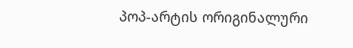პოპ-არტის ორიგინალური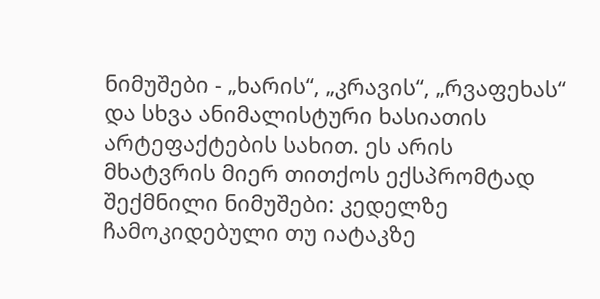ნიმუშები - „ხარის“, „კრავის“, „რვაფეხას“ და სხვა ანიმალისტური ხასიათის არტეფაქტების სახით. ეს არის მხატვრის მიერ თითქოს ექსპრომტად შექმნილი ნიმუშები: კედელზე ჩამოკიდებული თუ იატაკზე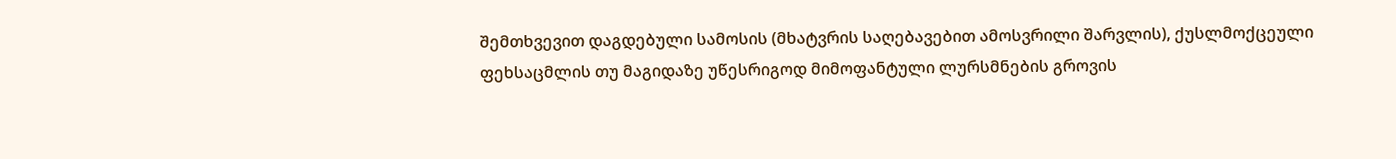შემთხვევით დაგდებული სამოსის (მხატვრის საღებავებით ამოსვრილი შარვლის), ქუსლმოქცეული ფეხსაცმლის თუ მაგიდაზე უწესრიგოდ მიმოფანტული ლურსმნების გროვის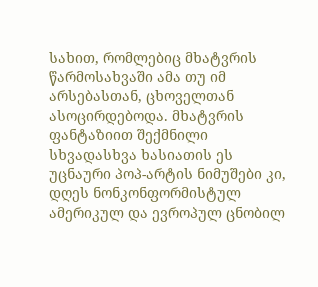სახით, რომლებიც მხატვრის წარმოსახვაში ამა თუ იმ არსებასთან, ცხოველთან ასოცირდებოდა. მხატვრის ფანტაზიით შექმნილი სხვადასხვა ხასიათის ეს უცნაური პოპ-არტის ნიმუშები კი, დღეს ნონკონფორმისტულ ამერიკულ და ევროპულ ცნობილ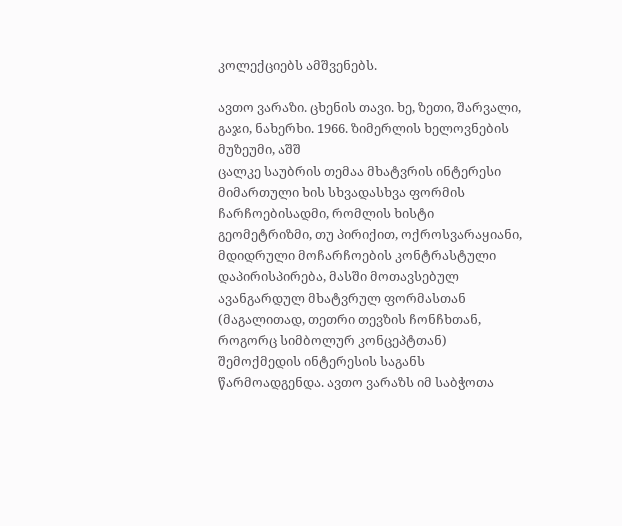კოლექციებს ამშვენებს.

ავთო ვარაზი. ცხენის თავი. ხე, ზეთი, შარვალი, გაჯი, ნახერხი. 1966. ზიმერლის ხელოვნების მუზეუმი, აშშ
ცალკე საუბრის თემაა მხატვრის ინტერესი მიმართული ხის სხვადასხვა ფორმის ჩარჩოებისადმი, რომლის ხისტი გეომეტრიზმი, თუ პირიქით, ოქროსვარაყიანი, მდიდრული მოჩარჩოების კონტრასტული დაპირისპირება, მასში მოთავსებულ ავანგარდულ მხატვრულ ფორმასთან (მაგალითად, თეთრი თევზის ჩონჩხთან, როგორც სიმბოლურ კონცეპტთან) შემოქმედის ინტერესის საგანს წარმოადგენდა. ავთო ვარაზს იმ საბჭოთა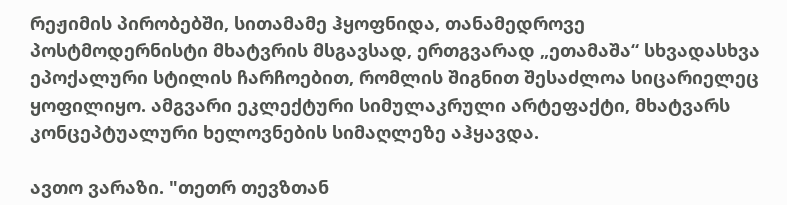რეჟიმის პირობებში, სითამამე ჰყოფნიდა, თანამედროვე პოსტმოდერნისტი მხატვრის მსგავსად, ერთგვარად „ეთამაშა“ სხვადასხვა ეპოქალური სტილის ჩარჩოებით, რომლის შიგნით შესაძლოა სიცარიელეც ყოფილიყო. ამგვარი ეკლექტური სიმულაკრული არტეფაქტი, მხატვარს კონცეპტუალური ხელოვნების სიმაღლეზე აჰყავდა.

ავთო ვარაზი. "თეთრ თევზთან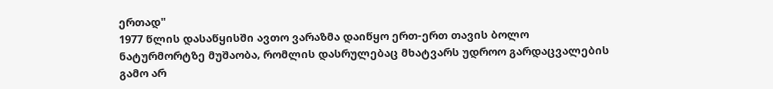ერთად"
1977 წლის დასაწყისში ავთო ვარაზმა დაიწყო ერთ-ერთ თავის ბოლო ნატურმორტზე მუშაობა, რომლის დასრულებაც მხატვარს უდროო გარდაცვალების გამო არ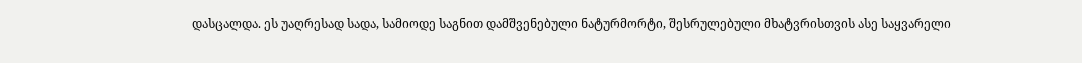დასცალდა. ეს უაღრესად სადა, სამიოდე საგნით დამშვენებული ნატურმორტი, შესრულებული მხატვრისთვის ასე საყვარელი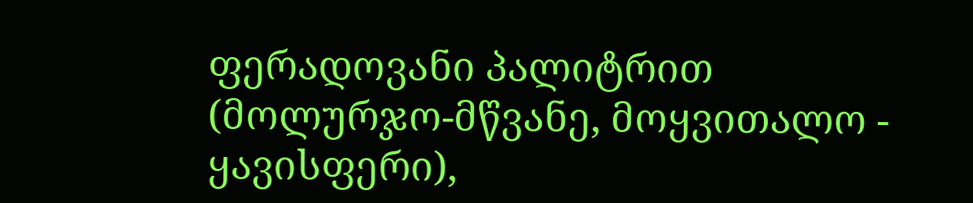ფერადოვანი პალიტრით (მოლურჯო-მწვანე, მოყვითალო - ყავისფერი),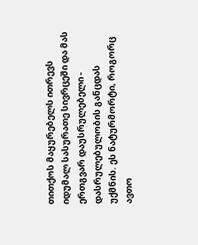თითქოს მაყურებელს ითრევს იდუმალ სასურათე სივრცეში და მას ერთგვარ დაუსრულებელი - დასრულებულობის განცდას უქმნის. ეს ნატურმორტი, როგორც ავთო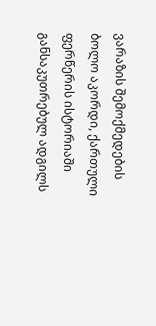ვარაზის შემოქმედების ბოლო აკორდი, ქართული ფერწერის ისტორიაში განსაკუთრებულ ადგილს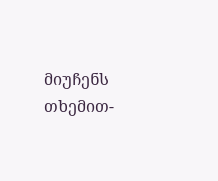მიუჩენს თხემით-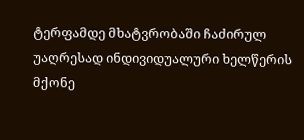ტერფამდე მხატვრობაში ჩაძირულ უაღრესად ინდივიდუალური ხელწერის მქონე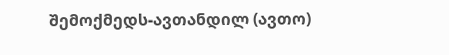შემოქმედს-ავთანდილ (ავთო)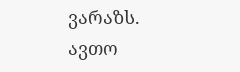ვარაზს.
ავთო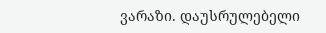ვარაზი. დაუსრულებელი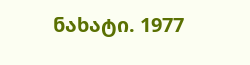ნახატი. 1977